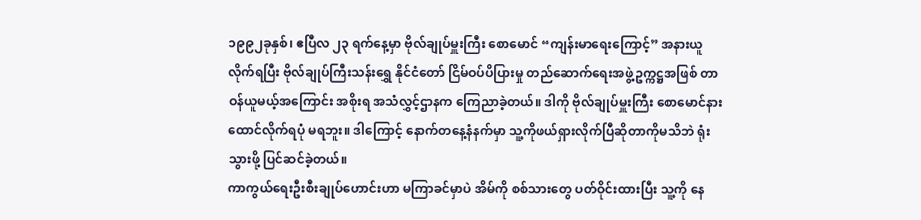၁၉၉၂ခုနှစ်၊ ဧပြီလ ၂၃ ရက်နေ့မှာ ဗိုလ်ချုပ်မှူးကြီး စောမောင် “ကျန်းမာရေးကြောင့်” အနားယူလိုက်ရပြီး ဗိုလ်ချုပ်ကြီးသန်းရွှေ နိုင်ငံတော် ငြိမ်ဝပ်ပိပြားမှု တည်ဆောက်ရေးအဖွဲ့ဥက္ကဋ္ဌအဖြစ် တာဝန်ယူမယ့်အကြောင်း အစိုးရ အသံလွှင့်ဌာနက ကြေညာခဲ့တယ်။ ဒါကို ဗိုလ်ချုပ်မှူးကြီး စောမောင်နားထောင်လိုက်ရပုံ မရဘူး။ ဒါကြောင့် နောက်တနေ့နံနက်မှာ သူ့ကိုဖယ်ရှားလိုက်ပြီဆိုတာကိုမသိဘဲ ရုံးသွားဖို့ ပြင်ဆင်ခဲ့တယ်။
ကာကွယ်ရေးဦးစီးချုပ်ဟောင်းဟာ မကြာခင်မှာပဲ အိမ်ကို စစ်သားတွေ ပတ်ဝိုင်းထားပြီး သူ့ကို နေ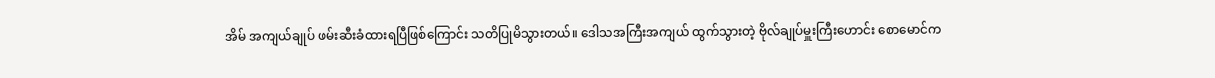အိမ် အကျယ်ချုပ် ဖမ်းဆီးခံထားရပြီဖြစ်ကြောင်း သတိပြုမိသွားတယ်။ ဒေါသအကြီးအကျယ် ထွက်သွားတဲ့ ဗိုလ်ချုပ်မှူးကြီးဟောင်း စောမောင်က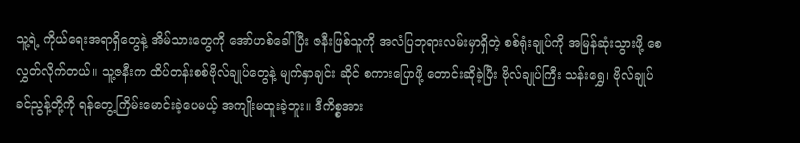သူ့ရဲ့ ကိုယ်ရေးအရာရှိတွေနဲ့ အိမ်သားတွေကို အော်ဟစ်ခေါ်ပြီး ဇနီးဖြစ်သူကို အလံပြဘုရားလမ်းမှာရှိတဲ့ စစ်ရုံးချုပ်ကို အမြန်ဆုံးသွားဖို့ စေလွှတ်လိုက်တယ်။ သူ့ဇနီးက ထိပ်တန်းစစ်ဗိုလ်ချုပ်တွေနဲ့ မျက်နှာချင်း ဆိုင် စကားပြောဖို့ တောင်းဆိုခဲ့ပြီး ဗိုလ်ချုပ်ကြီး သန်းရွှေ၊ ဗိုလ်ချုပ် ခင်ညွန့်တို့ကို ရန်တွေ့ကြိမ်းမောင်းခဲ့ပေမယ့် အကျိုးမထူးခဲ့ဘူး။ ဒီကိစ္စအား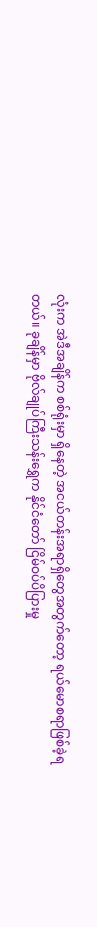လုံးက အဲဒီအချိန်က စစ်ရုံးမှာ ရှိနေတဲ့ အငယ်တန်းအရာရှိတွေအတွက်တော့ ရယ်မောစရာဖြစ်ခဲ့ရတယ်။ ခုချိန်မှာ ဗိုလ်ချုပ်ကြီးသန်းရွှေက နိုင်ငံတော် ငြိမ်ဝပ်ပိပြားမှု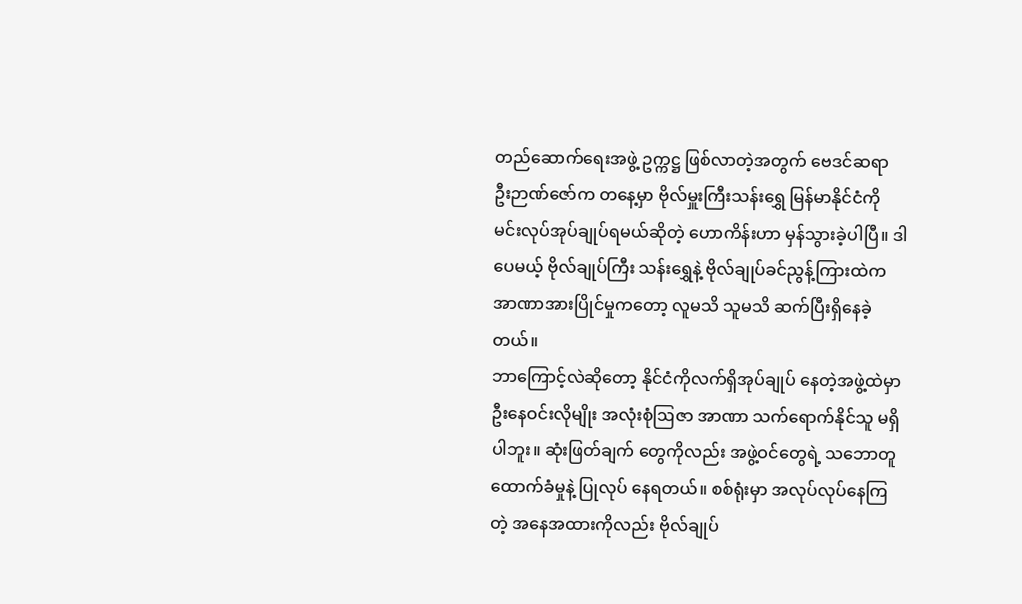တည်ဆောက်ရေးအဖွဲ့ ဥက္ကဋ္ဌ ဖြစ်လာတဲ့အတွက် ဗေဒင်ဆရာ ဦးဉာဏ်ဇော်က တနေ့မှာ ဗိုလ်မှူးကြီးသန်းရွှေ မြန်မာနိုင်ငံကို မင်းလုပ်အုပ်ချုပ်ရမယ်ဆိုတဲ့ ဟောကိန်းဟာ မှန်သွားခဲ့ပါပြီ။ ဒါပေမယ့် ဗိုလ်ချုပ်ကြီး သန်းရွှေနဲ့ ဗိုလ်ချုပ်ခင်ညွန့်ကြားထဲက အာဏာအားပြိုင်မှုကတော့ လူမသိ သူမသိ ဆက်ပြီးရှိနေခဲ့တယ်။
ဘာကြောင့်လဲဆိုတော့ နိုင်ငံကိုလက်ရှိအုပ်ချုပ် နေတဲ့အဖွဲ့ထဲမှာ ဦးနေဝင်းလိုမျိုး အလုံးစုံဩဇာ အာဏာ သက်ရောက်နိုင်သူ မရှိပါဘူး။ ဆုံးဖြတ်ချက် တွေကိုလည်း အဖွဲ့ဝင်တွေရဲ့ သဘောတူထောက်ခံမှုနဲ့ ပြုလုပ် နေရတယ်။ စစ်ရုံးမှာ အလုပ်လုပ်နေကြ တဲ့ အနေအထားကိုလည်း ဗိုလ်ချုပ်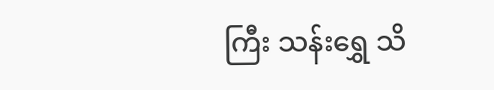ကြီး သန်းရွှေ သိ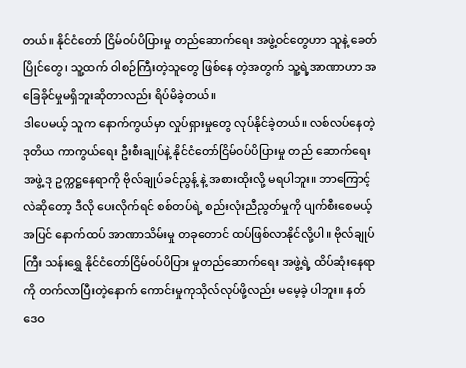တယ်။ နိုင်ငံတော် ငြိမ်ဝပ်ပိပြားမှု တည်ဆောက်ရေး အဖွဲ့ဝင်တွေဟာ သူနဲ့ ခေတ်ပြိုင်တွေ၊ သူ့ထက် ဝါစဉ်ကြီးတဲ့သူတွေ ဖြစ်နေ တဲ့အတွက် သူ့ရဲ့အာဏာဟာ အခြေခိုင်မှုမရှိဘူးဆိုတာလည်း ရိပ်မိခဲ့တယ်။
ဒါပေမယ့် သူက နောက်ကွယ်မှာ လှုပ်ရှားမှုတွေ လုပ်နိုင်ခဲ့တယ်။ လစ်လပ်နေတဲ့ ဒုတိယ ကာကွယ်ရေး ဦးစီးချုပ်နဲ့ နိုင်ငံတော်ငြိမ်ဝပ်ပိပြားမှု တည် ဆောက်ရေးအဖွဲ့ ဒု ဥက္ကဋ္ဌနေရာကို ဗိုလ်ချုပ်ခင်ညွန့် နဲ့ အစားထိုးလို့ မရပါဘူး။ ဘာကြောင့်လဲဆိုတော့ ဒီလို ပေးလိုက်ရင် စစ်တပ်ရဲ့ စည်းလုံးညီညွတ်မှုကို ပျက်စီးစေမယ့်အပြင် နောက်ထပ် အာဏာသိမ်းမှု တခုတောင် ထပ်ဖြစ်လာနိုင်လို့ပါ။ ဗိုလ်ချုပ်ကြီး သန်းရွှေ နိုင်ငံတော်ငြိမ်ဝပ်ပိပြား မှုတည်ဆောက်ရေး အဖွဲ့ရဲ့ ထိပ်ဆုံးနေရာကို တက်လာပြီးတဲ့နောက် ကောင်းမှုကုသိုလ်လုပ်ဖို့လည်း မမေ့ခဲ့ ပါဘူး။ နတ် ဒေဝ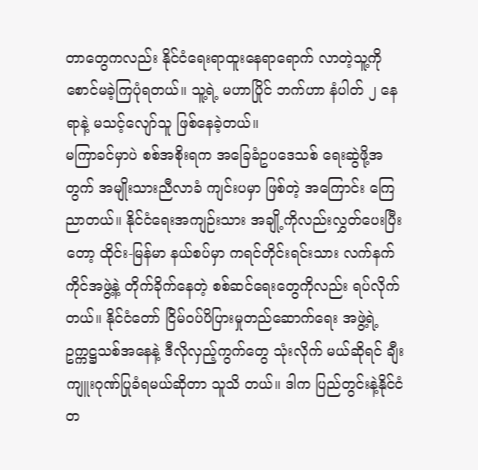တာတွေကလည်း နိုင်ငံရေးရာထူးနေရာရောက် လာတဲ့သူ့ကို စောင်မခဲ့ကြပုံရတယ်။ သူ့ရဲ့ မဟာပြိုင် ဘက်ဟာ နံပါတ် ၂ နေရာနဲ့ မသင့်လျော်သူ ဖြစ်နေခဲ့တယ်။
မကြာခင်မှာပဲ စစ်အစိုးရက အခြေခံဥပဒေသစ် ရေးဆွဲဖို့အတွက် အမျိုးသားညီလာခံ ကျင်းပမှာ ဖြစ်တဲ့ အကြောင်း ကြေညာတယ်။ နိုင်ငံရေးအကျဉ်းသား အချို့ကိုလည်းလွှတ်ပေးပြီးတော့ ထိုင်း-မြန်မာ နယ်စပ်မှာ ကရင်တိုင်းရင်းသား လက်နက်ကိုင်အဖွဲ့နဲ့ တိုက်ခိုက်နေတဲ့ စစ်ဆင်ရေးတွေကိုလည်း ရပ်လိုက်တယ်။ နိုင်ငံတော် ငြိမ်ဝပ်ပိပြားမှုတည်ဆောက်ရေး အဖွဲ့ရဲ့ ဥက္ကဋ္ဌသစ်အနေနဲ့ ဒီလိုလှည့်ကွက်တွေ သုံးလိုက် မယ်ဆိုရင် ချီးကျူးဂုဏ်ပြုခံရမယ်ဆိုတာ သူသိ တယ်။ ဒါက ပြည်တွင်းနဲ့နိုင်ငံတ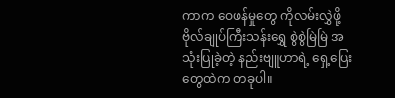ကာက ဝေဖန်မှုတွေ ကိုလမ်းလွှဲဖို့ ဗိုလ်ချုပ်ကြီးသန်းရွှေ စွဲစွဲမြဲမြဲ အသုံးပြုခဲ့တဲ့ နည်းဗျူဟာရဲ့ ရှေ့ပြေးတွေထဲက တခုပါ။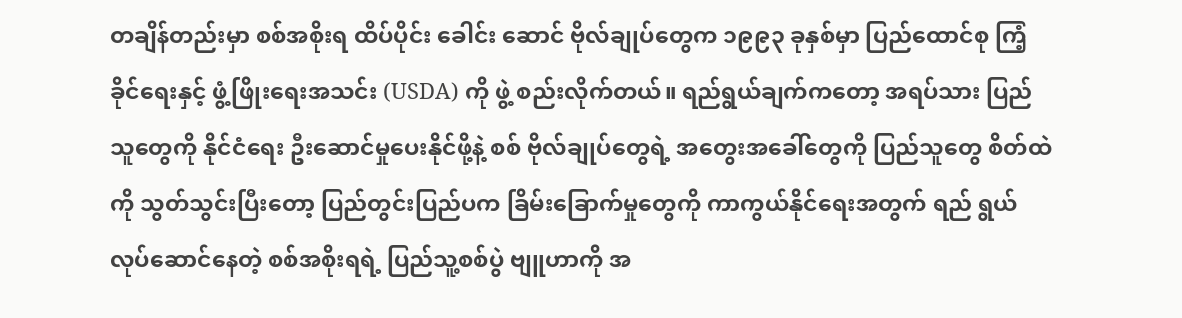တချိန်တည်းမှာ စစ်အစိုးရ ထိပ်ပိုင်း ခေါင်း ဆောင် ဗိုလ်ချုပ်တွေက ၁၉၉၃ ခုနှစ်မှာ ပြည်ထောင်စု ကြံ့ခိုင်ရေးနှင့် ဖွံ့ဖြိုးရေးအသင်း (USDA) ကို ဖွဲ့ စည်းလိုက်တယ်။ ရည်ရွယ်ချက်ကတော့ အရပ်သား ပြည်သူတွေကို နိုင်ငံရေး ဦးဆောင်မှုပေးနိုင်ဖို့နဲ့ စစ် ဗိုလ်ချုပ်တွေရဲ့ အတွေးအခေါ်တွေကို ပြည်သူတွေ စိတ်ထဲကို သွတ်သွင်းပြီးတော့ ပြည်တွင်းပြည်ပက ခြိမ်းခြောက်မှုတွေကို ကာကွယ်နိုင်ရေးအတွက် ရည် ရွယ် လုပ်ဆောင်နေတဲ့ စစ်အစိုးရရဲ့ ပြည်သူ့စစ်ပွဲ ဗျူဟာကို အ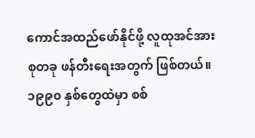ကောင်အထည်ဖော်နိုင်ဖို့ လူထုအင်အားစုတခု ဖန်တီးရေးအတွက် ဖြစ်တယ်။
၁၉၉၀ နှစ်တွေထဲမှာ စစ်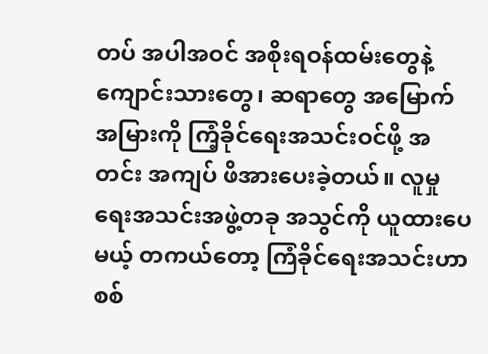တပ် အပါအဝင် အစိုးရဝန်ထမ်းတွေနဲ့ ကျောင်းသားတွေ၊ ဆရာတွေ အမြောက် အမြားကို ကြံ့ခိုင်ရေးအသင်းဝင်ဖို့ အတင်း အကျပ် ဖိအားပေးခဲ့တယ်။ လူမှုရေးအသင်းအဖွဲ့တခု အသွင်ကို ယူထားပေမယ့် တကယ်တော့ ကြံခိုင်ရေးအသင်းဟာ စစ်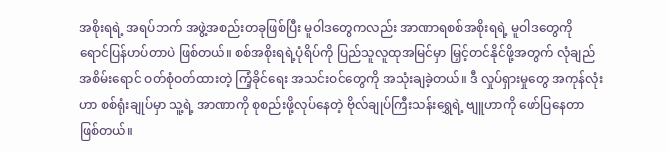အစိုးရရဲ့ အရပ်ဘက် အဖွဲ့အစည်းတခုဖြစ်ပြီး မူဝါဒတွေကလည်း အာဏာရစစ်အစိုးရရဲ့ မူဝါဒတွေကို ရောင်ပြန်ဟပ်တာပဲ ဖြစ်တယ်။ စစ်အစိုးရရဲ့ပုံရိပ်ကို ပြည်သူလူထုအမြင်မှာ မြှင့်တင်နိုင်ဖို့အတွက် လုံချည်အစိမ်းရောင် ဝတ်စုံဝတ်ထားတဲ့ ကြံ့ခိုင်ရေး အသင်းဝင်တွေကို အသုံးချခဲ့တယ်။ ဒီ လှုပ်ရှားမှုတွေ အကုန်လုံးဟာ စစ်ရုံးချုပ်မှာ သူ့ရဲ့ အာဏာကို စုစည်းဖို့လုပ်နေတဲ့ ဗိုလ်ချုပ်ကြီးသန်းရွှေရဲ့ ဗျူဟာကို ဖော်ပြနေတာဖြစ်တယ်။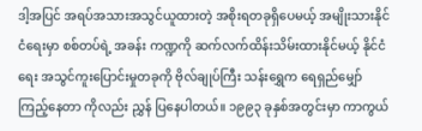ဒါ့အပြင် အရပ်အသားအသွင်ယူထားတဲ့ အစိုးရတခုရှိပေမယ့် အမျိုးသားနိုင်ငံရေးမှာ စစ်တပ်ရဲ့ အခန်း ကဏ္ဍကို ဆက်လက်ထိန်းသိမ်းထားနိုင်မယ့် နိုင်ငံရေး အသွင်ကူးပြောင်းမှုတခုကို ဗိုလ်ချုပ်ကြီး သန်းရွှေက ရေရှည်မျှော်ကြည့်နေတာ ကိုလည်း ညွှန် ပြနေပါတယ်။ ၁၉၉၃ ခုနှစ်အတွင်းမှာ ကာကွယ်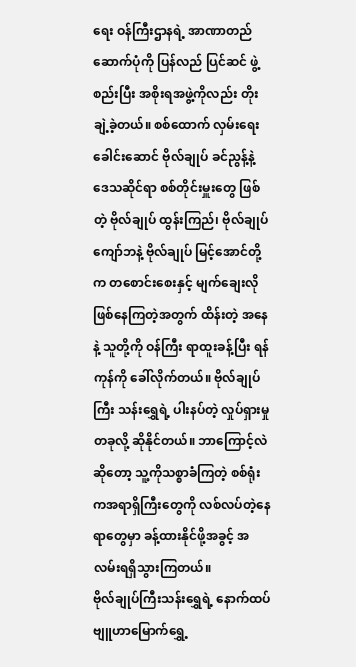ရေး ဝန်ကြီးဌာနရဲ့ အာဏာတည်ဆောက်ပုံကို ပြန်လည် ပြင်ဆင် ဖွဲ့စည်းပြီး အစိုးရအဖွဲ့ကိုလည်း တိုးချဲ့ခဲ့တယ်။ စစ်ထောက် လှမ်းရေးခေါင်းဆောင် ဗိုလ်ချုပ် ခင်ညွန့်နဲ့ ဒေသဆိုင်ရာ စစ်တိုင်းမှူးတွေ ဖြစ်တဲ့ ဗိုလ်ချုပ် ထွန်းကြည်၊ ဗိုလ်ချုပ် ကျော်ဘနဲ့ ဗိုလ်ချုပ် မြင့်အောင်တို့က တစောင်းစေးနှင့် မျက်ချေးလိုဖြစ်နေကြတဲ့အတွက် ထိန်းတဲ့ အနေနဲ့ သူတို့ကို ဝန်ကြီး ရာထူးခန့်ပြီး ရန်ကုန်ကို ခေါ်လိုက်တယ်။ ဗိုလ်ချုပ် ကြီး သန်းရွှေရဲ့ ပါးနပ်တဲ့ လှုပ်ရှားမှုတခုလို့ ဆိုနိုင်တယ်။ ဘာကြောင့်လဲဆိုတော့ သူ့ကိုသစ္စာခံကြတဲ့ စစ်ရုံးကအရာရှိကြီးတွေကို လစ်လပ်တဲ့နေရာတွေမှာ ခန့်ထားနိုင်ဖို့အခွင့် အလမ်းရရှိသွားကြတယ်။
ဗိုလ်ချုပ်ကြီးသန်းရွှေရဲ့ နောက်ထပ် ဗျူဟာမြောက်ရွှေ့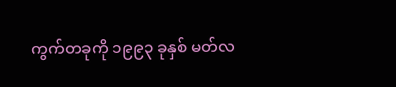ကွက်တခုကို ၁၉၉၃ ခုနှစ် မတ်လ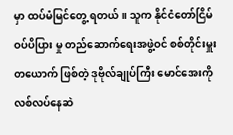မှာ ထပ်မံမြင်တွေ့ ရတယ်။ သူက နိုင်ငံတော်ငြိမ်ဝပ်ပိပြား မှု တည်ဆောက်ရေးအဖွဲ့ဝင် စစ်တိုင်းမှူးတယောက် ဖြစ်တဲ့ ဒုဗိုလ်ချုပ်ကြီး မောင်အေးကို လစ်လပ်နေဆဲ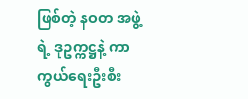ဖြစ်တဲ့ နဝတ အဖွဲ့ရဲ့ ဒုဥက္ကဋ္ဌနဲ့ ကာကွယ်ရေးဦးစီး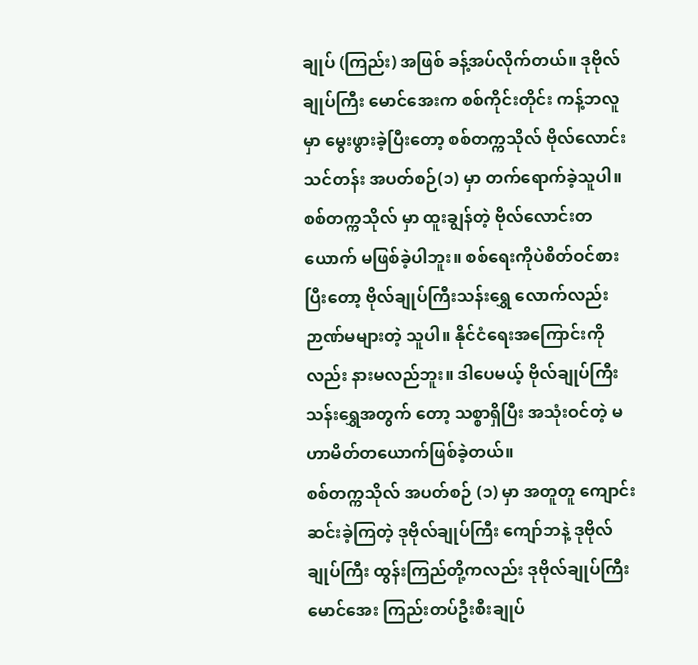ချုပ် (ကြည်း) အဖြစ် ခန့်အပ်လိုက်တယ်။ ဒုဗိုလ်ချုပ်ကြီး မောင်အေးက စစ်ကိုင်းတိုင်း ကန့်ဘလူမှာ မွေးဖွားခဲ့ပြီးတော့ စစ်တက္ကသိုလ် ဗိုလ်လောင်းသင်တန်း အပတ်စဉ်(၁) မှာ တက်ရောက်ခဲ့သူပါ။ စစ်တက္ကသိုလ် မှာ ထူးချွန်တဲ့ ဗိုလ်လောင်းတယောက် မဖြစ်ခဲ့ပါဘူး။ စစ်ရေးကိုပဲစိတ်ဝင်စားပြီးတော့ ဗိုလ်ချုပ်ကြီးသန်းရွှေ လောက်လည်း ဉာဏ်မများတဲ့ သူပါ။ နိုင်ငံရေးအကြောင်းကိုလည်း နားမလည်ဘူး။ ဒါပေမယ့် ဗိုလ်ချုပ်ကြီး သန်းရွှေအတွက် တော့ သစ္စာရှိပြီး အသုံးဝင်တဲ့ မဟာမိတ်တယောက်ဖြစ်ခဲ့တယ်။
စစ်တက္ကသိုလ် အပတ်စဉ် (၁) မှာ အတူတူ ကျောင်းဆင်းခဲ့ကြတဲ့ ဒုဗိုလ်ချုပ်ကြီး ကျော်ဘနဲ့ ဒုဗိုလ်ချုပ်ကြီး ထွန်းကြည်တို့ကလည်း ဒုဗိုလ်ချုပ်ကြီး မောင်အေး ကြည်းတပ်ဦးစီးချုပ်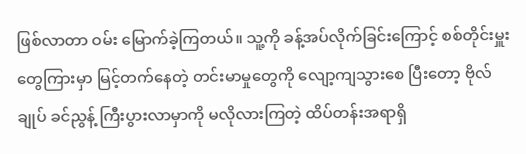ဖြစ်လာတာ ဝမ်း မြောက်ခဲ့ကြတယ်။ သူ့ကို ခန့်အပ်လိုက်ခြင်းကြောင့် စစ်တိုင်းမှူးတွေကြားမှာ မြင့်တက်နေတဲ့ တင်းမာမှုတွေကို လျော့ကျသွားစေ ပြီးတော့ ဗိုလ်ချုပ် ခင်ညွန့် ကြီးပွားလာမှာကို မလိုလားကြတဲ့ ထိပ်တန်းအရာရှိ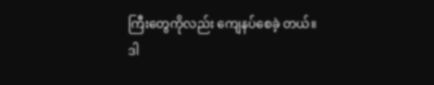ကြီးတွေကိုလည်း ကျေနပ်စေခဲ့ တယ်။
ဒါ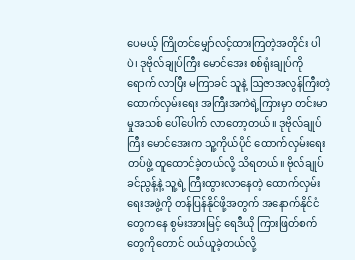ပေမယ့် ကြိုတင်မျှော်လင့်ထားကြတဲ့အတိုင်း ပါပဲ၊ ဒုဗိုလ်ချုပ်ကြီး မောင်အေး စစ်ရုံးချုပ်ကိုရောက် လာပြီး မကြာခင် သူနဲ့ ဩဇာအလွန်ကြီးတဲ့ ထောက်လှမ်းရေး အကြီးအကဲရဲ့ကြားမှာ တင်းမာမှုအသစ် ပေါ်ပေါက် လာတော့တယ်။ ဒုဗိုလ်ချုပ်ကြီး မောင်အေးက သူ့ကိုယ်ပိုင် ထောက်လှမ်းရေးတပ်ဖွဲ့ ထူထောင်ခဲ့တယ်လို့ သိရတယ်။ ဗိုလ်ချုပ်ခင်ညွန့်နဲ့ သူ့ရဲ့ ကြီးထွားလာနေတဲ့ ထောက်လှမ်းရေးအဖွဲ့ကို တန်ပြန်နိုင်ဖို့အတွက် အနောက်နိုင်ငံတွေကနေ စွမ်းအားမြင့် ရေဒီယို ကြားဖြတ်စက်တွေကိုတောင် ဝယ်ယူခဲ့တယ်လို့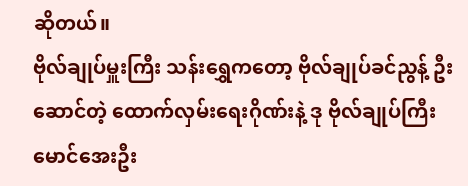ဆိုတယ်။
ဗိုလ်ချုပ်မှူးကြီး သန်းရွှေကတော့ ဗိုလ်ချုပ်ခင်ညွန့် ဦးဆောင်တဲ့ ထောက်လှမ်းရေးဂိုဏ်းနဲ့ ဒု ဗိုလ်ချုပ်ကြီး မောင်အေးဦး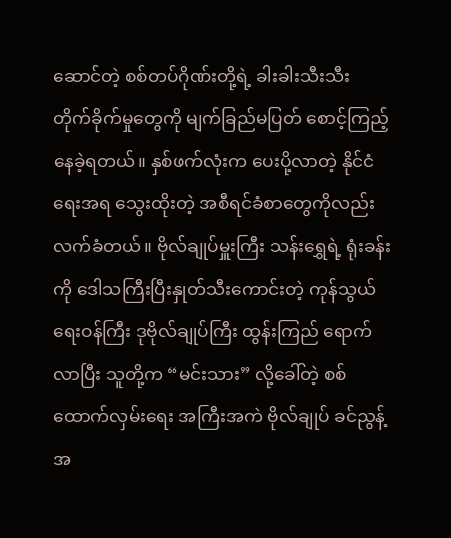ဆောင်တဲ့ စစ်တပ်ဂိုဏ်းတို့ရဲ့ ခါးခါးသီးသီး တိုက်ခိုက်မှုတွေကို မျက်ခြည်မပြတ် စောင့်ကြည့် နေခဲ့ရတယ်။ နှစ်ဖက်လုံးက ပေးပို့လာတဲ့ နိုင်ငံရေးအရ သွေးထိုးတဲ့ အစီရင်ခံစာတွေကိုလည်း လက်ခံတယ်။ ဗိုလ်ချုပ်မှူးကြီး သန်းရွှေရဲ့ ရုံးခန်းကို ဒေါသကြီးပြီးနှုတ်သီးကောင်းတဲ့ ကုန်သွယ်ရေးဝန်ကြီး ဒုဗိုလ်ချုပ်ကြီး ထွန်းကြည် ရောက်လာပြီး သူတို့က “မင်းသား” လို့ခေါ်တဲ့ စစ်ထောက်လှမ်းရေး အကြီးအကဲ ဗိုလ်ချုပ် ခင်ညွန့်အ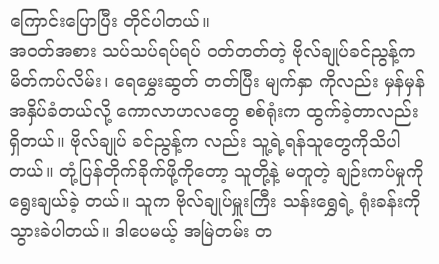ကြောင်းပြောပြီး တိုင်ပါတယ်။
အဝတ်အစား သပ်သပ်ရပ်ရပ် ဝတ်တတ်တဲ့ ဗိုလ်ချုပ်ခင်ညွန့်က မိတ်ကပ်လိမ်း၊ ရေမွှေးဆွတ် တတ်ပြီး မျက်နှာ ကိုလည်း မှန်မှန် အနှိပ်ခံတယ်လို့ ကောလာဟလတွေ စစ်ရုံးက ထွက်ခဲ့တာလည်းရှိတယ်။ ဗိုလ်ချုပ် ခင်ညွန့်က လည်း သူ့ရဲ့ရန်သူတွေကိုသိပါတယ်။ တုံ့ပြန်တိုက်ခိုက်ဖို့ကိုတော့ သူတို့နဲ့ မတူတဲ့ ချဉ်းကပ်မှုကို ရွေးချယ်ခဲ့ တယ်။ သူက ဗိုလ်ချုပ်မှူးကြီး သန်းရွှေရဲ့ ရုံးခန်းကို သွားခဲပါတယ်။ ဒါပေမယ့် အမြဲတမ်း တ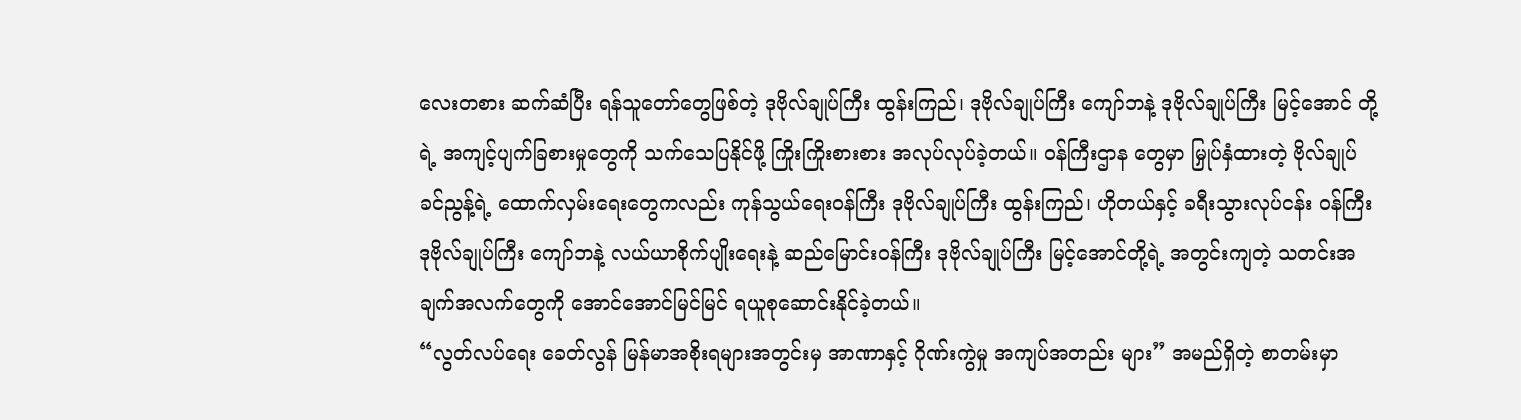လေးတစား ဆက်ဆံပြီး ရန်သူတော်တွေဖြစ်တဲ့ ဒုဗိုလ်ချုပ်ကြီး ထွန်းကြည်၊ ဒုဗိုလ်ချုပ်ကြီး ကျော်ဘနဲ့ ဒုဗိုလ်ချုပ်ကြီး မြင့်အောင် တို့ရဲ့ အကျင့်ပျက်ခြစားမှုတွေကို သက်သေပြနိုင်ဖို့ ကြိုးကြိုးစားစား အလုပ်လုပ်ခဲ့တယ်။ ဝန်ကြီးဌာန တွေမှာ မြှုပ်နှံထားတဲ့ ဗိုလ်ချုပ် ခင်ညွန့်ရဲ့ ထောက်လှမ်းရေးတွေကလည်း ကုန်သွယ်ရေးဝန်ကြီး ဒုဗိုလ်ချုပ်ကြီး ထွန်းကြည်၊ ဟိုတယ်နှင့် ခရီးသွားလုပ်ငန်း ဝန်ကြီး ဒုဗိုလ်ချုပ်ကြီး ကျော်ဘနဲ့ လယ်ယာစိုက်ပျိုးရေးနဲ့ ဆည်မြောင်းဝန်ကြီး ဒုဗိုလ်ချုပ်ကြီး မြင့်အောင်တို့ရဲ့ အတွင်းကျတဲ့ သတင်းအချက်အလက်တွေကို အောင်အောင်မြင်မြင် ရယူစုဆောင်းနိုင်ခဲ့တယ်။
“လွတ်လပ်ရေး ခေတ်လွန် မြန်မာအစိုးရများအတွင်းမှ အာဏာနှင့် ဂိုဏ်းကွဲမှု အကျပ်အတည်း များ” အမည်ရှိတဲ့ စာတမ်းမှာ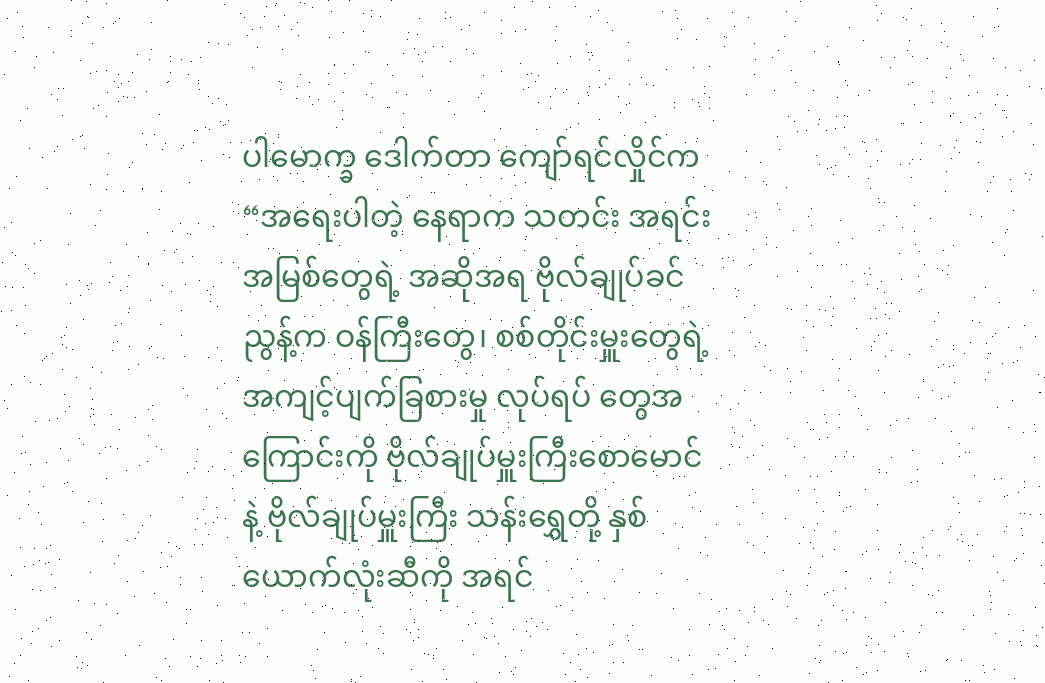ပါမောက္ခ ဒေါက်တာ ကျော်ရင်လှိုင်က “အရေးပါတဲ့ နေရာက သတင်း အရင်း အမြစ်တွေရဲ့ အဆိုအရ ဗိုလ်ချုပ်ခင်ညွန့်က ဝန်ကြီးတွေ၊ စစ်တိုင်းမှူးတွေရဲ့ အကျင့်ပျက်ခြစားမှု လုပ်ရပ် တွေအကြောင်းကို ဗိုလ်ချုပ်မှူးကြီးစောမောင် နဲ့ ဗိုလ်ချုပ်မှူးကြီး သန်းရွှေတို့ နှစ်ယောက်လုံးဆီကို အရင်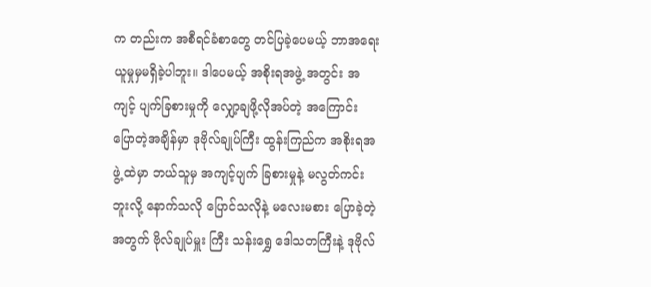က တည်းက အစီရင်ခံစာတွေ တင်ပြခဲ့ပေမယ့် ဘာအရေးယူမှုမှမရှိခဲ့ပါဘူး။ ဒါပေမယ့် အစိုးရအဖွဲ့ အတွင်း အကျင့် ပျက်ခြစားမှုကို လျှော့ချဖို့လိုအပ်တဲ့ အကြောင်း ပြောတဲ့အချိန်မှာ ဒုဗိုလ်ချုပ်ကြီး ထွန်းကြည်က အစိုးရအဖွဲ့ ထဲမှာ ဘယ်သူမှ အကျင့်ပျက် ခြစားမှုနဲ့ မလွတ်ကင်းဘူးလို့ နောက်သလို ပြောင်သလိုနဲ့ မလေးမစား ပြောခဲ့တဲ့ အတွက် ဗိုလ်ချုပ်မှူး ကြီး သန်းရွှေ ဒေါသတကြီးနဲ့ ဒုဗိုလ်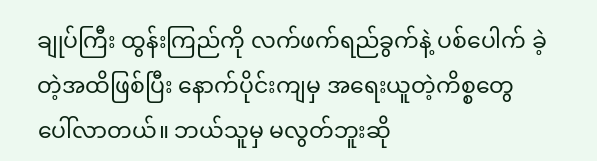ချုပ်ကြီး ထွန်းကြည်ကို လက်ဖက်ရည်ခွက်နဲ့ ပစ်ပေါက် ခဲ့တဲ့အထိဖြစ်ပြီး နောက်ပိုင်းကျမှ အရေးယူတဲ့ကိစ္စတွေ ပေါ်လာတယ်။ ဘယ်သူမှ မလွတ်ဘူးဆို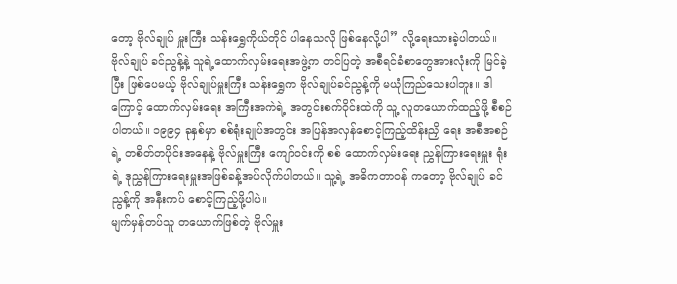တော့ ဗိုလ်ချုပ် မှူးကြီး သန်းရွှေကိုယ်တိုင် ပါနေသလို ဖြစ်နေလို့ပါ” လို့ရေးသားခဲ့ပါတယ်။
ဗိုလ်ချုပ် ခင်ညွန့်နဲ့ သူရဲ့ထောက်လှမ်းရေးအဖွဲ့က တင်ပြတဲ့ အစီရင်ခံစာတွေအားလုံးကို မြင်ခဲ့ပြီး ဖြစ်ပေမယ့် ဗိုလ်ချုပ်မှူးကြီး သန်းရွှေက ဗိုလ်ချုပ်ခင်ညွန့်ကို မယုံကြည်သေးပါဘူး။ ဒါကြောင့် ထောက်လှမ်းရေး အကြီးအကဲရဲ့ အတွင်းစက်ဝိုင်းထဲကို သူ့ လူတယောက်ထည့်ဖို့ စီစဉ်ပါတယ်။ ၁၉၉၄ ခုနှစ်မှာ စစ်ရုံးချုပ်အတွင်း အပြန်အလှန်စောင့်ကြည့်ထိန်းညှိ ရေး အစီအစဉ်ရဲ့ တစိတ်တပိုင်းအနေနဲ့ ဗိုလ်မှူးကြီး ကျော်ဝင်းကို စစ် ထောက်လှမ်းရေး ညွှန်ကြားရေးမှူး ရုံးရဲ့ ဒုညွှန်ကြားရေးမှူးအဖြစ်ခန့်အပ်လိုက်ပါတယ်။ သူ့ရဲ့ အဓိကတာဝန် ကတော့ ဗိုလ်ချုပ် ခင်ညွန့်ကို အနီးကပ် စောင့်ကြည့်ဖို့ပါပဲ။
မျက်မှန်တပ်သူ တယောက်ဖြစ်တဲ့ ဗိုလ်မှူး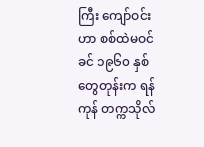ကြီး ကျော်ဝင်းဟာ စစ်ထဲမဝင်ခင် ၁၉၆၀ နှစ်တွေတုန်းက ရန်ကုန် တက္ကသိုလ်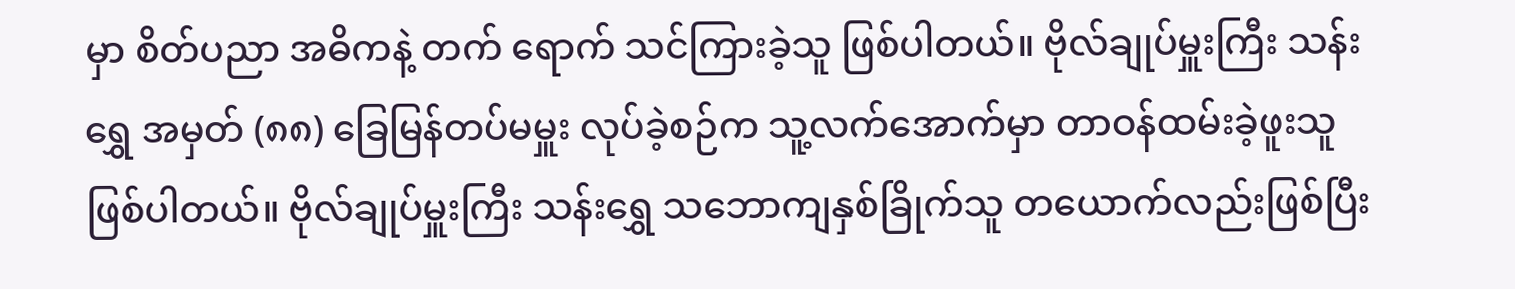မှာ စိတ်ပညာ အဓိကနဲ့ တက် ရောက် သင်ကြားခဲ့သူ ဖြစ်ပါတယ်။ ဗိုလ်ချုပ်မှူးကြီး သန်းရွှေ အမှတ် (၈၈) ခြေမြန်တပ်မမှူး လုပ်ခဲ့စဉ်က သူ့လက်အောက်မှာ တာဝန်ထမ်းခဲ့ဖူးသူဖြစ်ပါတယ်။ ဗိုလ်ချုပ်မှူးကြီး သန်းရွှေ သဘောကျနှစ်ခြိုက်သူ တယောက်လည်းဖြစ်ပြီး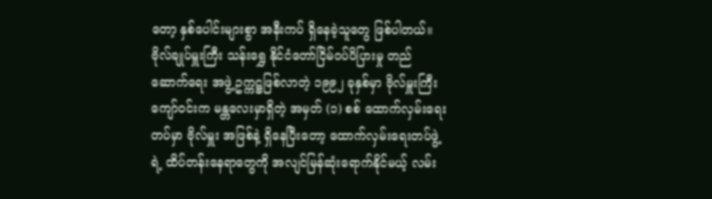တော့ နှစ်ပေါင်းများစွာ အနီးကပ် ရှိနေခဲ့သူတွေ ဖြစ်ပါတယ်။ ဗိုလ်ချုပ်မှူးကြီး သန်းရွှေ နိုင်ငံတော်ငြိမ်ဝပ်ပိပြားမှု တည်ဆောက်ရေး အဖွဲ့ ဥက္ကဋ္ဌဖြစ်လာတဲ့ ၁၉၉၂ ခုနှစ်မှာ ဗိုလ်မှူးကြီး ကျော်ဝင်းက မန္တလေးမှာရှိတဲ့ အမှတ် (၁) စစ် ထောက်လှမ်းရေးတပ်မှာ ဗိုလ်မှူး အဖြစ်နဲ့ ရှိနေပြီးတော့ ထောက်လှမ်းရေးတပ်ဖွဲ့ရဲ့ ထိပ်တန်းနေရာတွေကို အလျင်မြန်ဆုံးရောက်နိုင်မယ့် လမ်း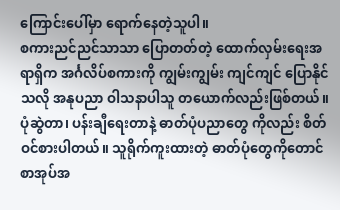ကြောင်းပေါ်မှာ ရောက်နေတဲ့သူပါ။
စကားညင်ညင်သာသာ ပြောတတ်တဲ့ ထောက်လှမ်းရေးအရာရှိက အင်္ဂလိပ်စကားကို ကျွမ်းကျွမ်း ကျင်ကျင် ပြောနိုင်သလို အနုပညာ ဝါသနာပါသူ တယောက်လည်းဖြစ်တယ်။ ပုံဆွဲတာ၊ ပန်းချီရေးတာနဲ့ ဓာတ်ပုံပညာတွေ ကိုလည်း စိတ်ဝင်စားပါတယ်။ သူရိုက်ကူးထားတဲ့ ဓာတ်ပုံတွေကိုတောင် စာအုပ်အ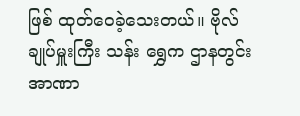ဖြစ် ထုတ်ဝေခဲ့သေးတယ်။ ဗိုလ်ချုပ်မှူးကြီး သန်း ရွှေက ဌာနတွင်းအာဏာ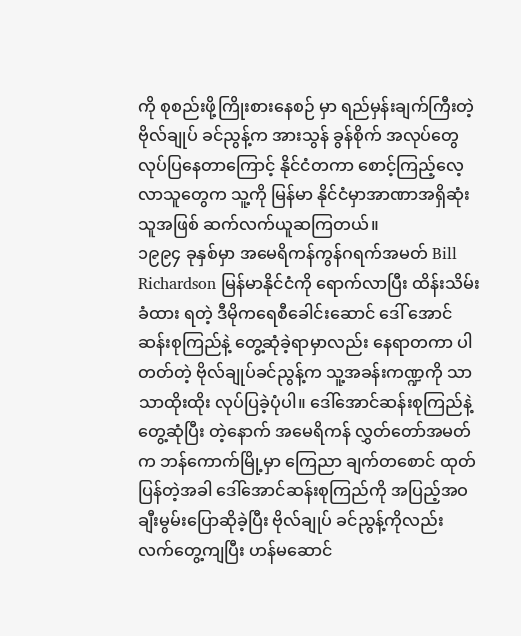ကို စုစည်းဖို့ကြိုးစားနေစဉ် မှာ ရည်မှန်းချက်ကြီးတဲ့ ဗိုလ်ချုပ် ခင်ညွန့်က အားသွန် ခွန်စိုက် အလုပ်တွေ လုပ်ပြနေတာကြောင့် နိုင်ငံတကာ စောင့်ကြည့်လေ့လာသူတွေက သူ့ကို မြန်မာ နိုင်ငံမှာအာဏာအရှိဆုံးသူအဖြစ် ဆက်လက်ယူဆကြတယ်။
၁၉၉၄ ခုနှစ်မှာ အမေရိကန်ကွန်ဂရက်အမတ် Bill Richardson မြန်မာနိုင်ငံကို ရောက်လာပြီး ထိန်းသိမ်းခံထား ရတဲ့ ဒီမိုကရေစီခေါင်းဆောင် ဒေါ် အောင်ဆန်းစုကြည်နဲ့ တွေ့ဆုံခဲ့ရာမှာလည်း နေရာတကာ ပါတတ်တဲ့ ဗိုလ်ချုပ်ခင်ညွန့်က သူ့အခန်းကဏ္ဍကို သာသာထိုးထိုး လုပ်ပြခဲ့ပုံပါ။ ဒေါ်အောင်ဆန်းစုကြည်နဲ့ တွေ့ဆုံပြီး တဲ့နောက် အမေရိကန် လွှတ်တော်အမတ်က ဘန်ကောက်မြို့မှာ ကြေညာ ချက်တစောင် ထုတ်ပြန်တဲ့အခါ ဒေါ်အောင်ဆန်းစုကြည်ကို အပြည့်အဝ ချီးမွမ်းပြောဆိုခဲ့ပြီး ဗိုလ်ချုပ် ခင်ညွန့်ကိုလည်း လက်တွေ့ကျပြီး ဟန်မဆောင်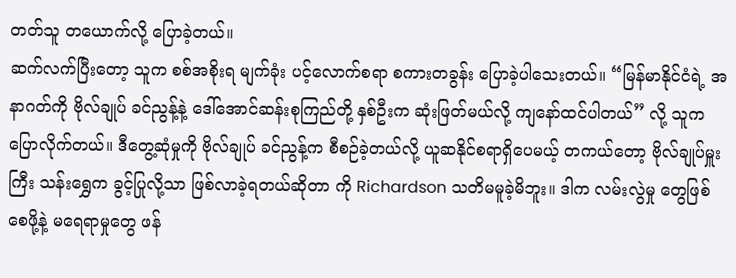တတ်သူ တယောက်လို့ ပြောခဲ့တယ်။
ဆက်လက်ပြီးတော့ သူက စစ်အစိုးရ မျက်ခုံး ပင့်လောက်စရာ စကားတခွန်း ပြောခဲ့ပါသေးတယ်။ “မြန်မာနိုင်ငံရဲ့ အနာဂတ်ကို ဗိုလ်ချုပ် ခင်ညွန့်နဲ့ ဒေါ်အောင်ဆန်းစုကြည်တို့ နှစ်ဦးက ဆုံးဖြတ်မယ်လို့ ကျနော်ထင်ပါတယ်” လို့ သူက ပြောလိုက်တယ်။ ဒီတွေ့ဆုံမှုကို ဗိုလ်ချုပ် ခင်ညွန့်က စီစဉ်ခဲ့တယ်လို့ ယူဆနိုင်စရာရှိပေမယ့် တကယ်တော့ ဗိုလ်ချုပ်မှူး ကြီး သန်းရွှေက ခွင့်ပြုလို့သာ ဖြစ်လာခဲ့ရတယ်ဆိုတာ ကို Richardson သတိမမူခဲ့မိဘူး။ ဒါက လမ်းလွဲမှု တွေဖြစ်စေဖို့နဲ့ မရေရာမှုတွေ ဖန်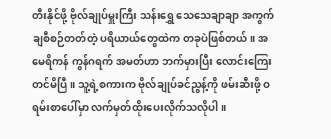တီးနိုင်ဖို့ ဗိုလ်ချုပ်မှူးကြီး သန်းရွှေ သေသေချာချာ အကွက်ချစီစဉ်တတ်တဲ့ ပရိယာယ်တွေထဲက တခုပဲဖြစ်တယ်။ အမေရိကန် ကွန်ဂရက် အမတ်ဟာ ဘက်မှားပြီး လောင်းကြေး တင်မိပြီ။ သူ့ရဲ့စကားက ဗိုလ်ချုပ်ခင်ညွန့်ကို ဖမ်းဆီးဖို့ ဝရမ်းစာပေါ်မှာ လက်မှတ်ထိုးပေးလိုက်သလိုပါ။